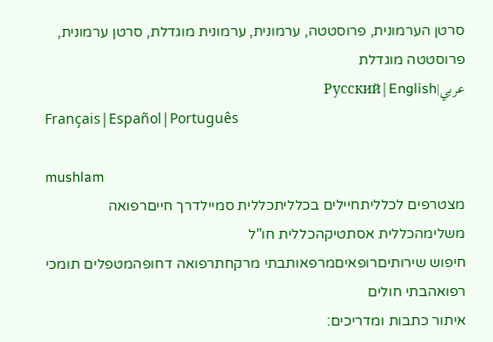סרטן הערמונית, פרוסטטה, ערמונית, ערמונית מוגדלת, סרטן ערמונית, פרוסטטה מוגדלת
عربي|Русский|English
Français|Español|Português

mushlam
מצטרפים לכלליתחיילים בכלליתכללית סמיילדרך חייםרפואה משלימהכללית אסתטיקהכללית חו"ל
חיפוש שירותיםרופאיםמרפאותבתי מרקחתרפואה דחופהמטפלים תומכי רפואהבתי חולים
איתור כתבות ומדריכים: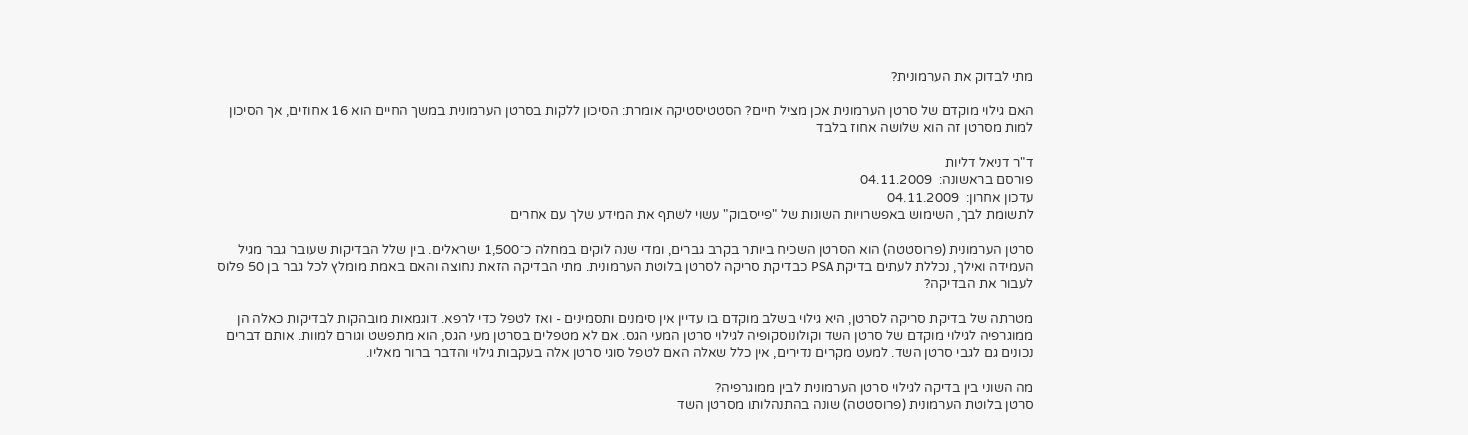מתי לבדוק את הערמונית?

האם גילוי מוקדם של סרטן הערמונית אכן מציל חיים? הסטטיסטיקה אומרת: הסיכון ללקות בסרטן הערמונית במשך החיים הוא 16 אחוזים, אך הסיכון למות מסרטן זה הוא שלושה אחוז בלבד

ד"ר דניאל דליות
פורסם בראשונה:  04.11.2009
עדכון אחרון:  04.11.2009
לתשומת לבך, השימוש באפשרויות השונות של "פייסבוק" עשוי לשתף את המידע שלך עם אחרים

סרטן הערמונית (פרוסטטה) הוא הסרטן השכיח ביותר בקרב גברים, ומדי שנה לוקים במחלה כ־1,500 ישראלים. בין שלל הבדיקות שעובר גבר מגיל העמידה ואילך, נכללת לעתים בדיקת PSA כבדיקת סריקה לסרטן בלוטת הערמונית. מתי הבדיקה הזאת נחוצה והאם באמת מומלץ לכל גבר בן 50 פלוס לעבור את הבדיקה?

מטרתה של בדיקת סריקה לסרטן, היא גילוי בשלב מוקדם בו עדיין אין סימנים ותסמינים - ואז לטפל כדי לרפא. דוגמאות מובהקות לבדיקות כאלה הן ממוגרפיה לגילוי מוקדם של סרטן השד וקולונוסקופיה לגילוי סרטן המעי הגס. אם לא מטפלים בסרטן מעי הגס, הוא מתפשט וגורם למוות. אותם דברים נכונים גם לגבי סרטן השד. למעט מקרים נדירים, אין כלל שאלה האם לטפל סוגי סרטן אלה בעקבות גילוי והדבר ברור מאליו.

מה השוני בין בדיקה לגילוי סרטן הערמונית לבין ממוגרפיה?
סרטן בלוטת הערמונית (פרוסטטה) שונה בהתנהלותו מסרטן השד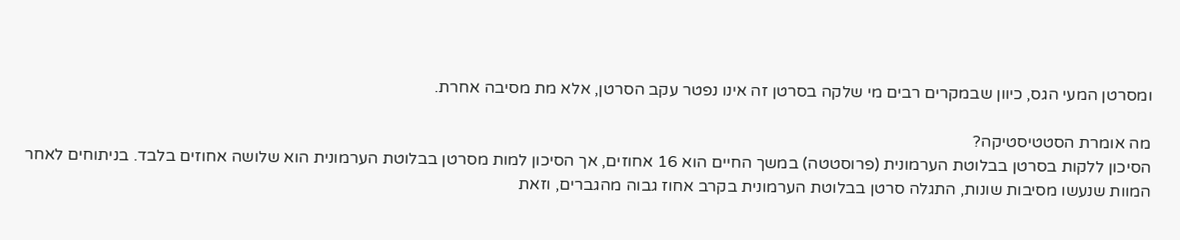ומסרטן המעי הגס, כיוון שבמקרים רבים מי שלקה בסרטן זה אינו נפטר עקב הסרטן, אלא מת מסיבה אחרת.

מה אומרת הסטטיסטיקה?
הסיכון ללקות בסרטן בבלוטת הערמונית (פרוסטטה) במשך החיים הוא 16 אחוזים, אך הסיכון למות מסרטן בבלוטת הערמונית הוא שלושה אחוזים בלבד. בניתוחים לאחר המוות שנעשו מסיבות שונות, התגלה סרטן בבלוטת הערמונית בקרב אחוז גבוה מהגברים, וזאת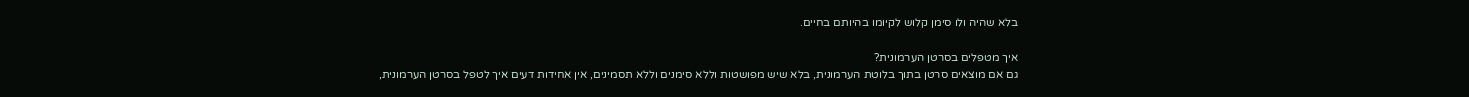בלא שהיה ולו סימן קלוש לקיומו בהיותם בחיים.

איך מטפלים בסרטן הערמונית?
גם אם מוצאים סרטן בתוך בלוטת הערמונית, בלא שיש מפושטות וללא סימנים וללא תסמינים, אין אחידות דעים איך לטפל בסרטן הערמונית,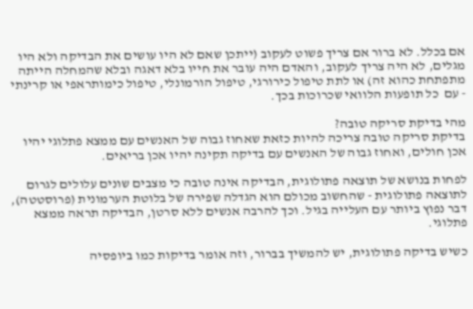אם בכלל. לא ברור אם צריך פשוט לעקוב (ייתכן שאם לא היו עושים את הבדיקה ולא היו מגלים, לא היה צריך לעקוב, והאדם היה עובר את חייו בלא דאגה ובלא שהמחלה הייתה מתפתחת כהוא זה) או לתת טיפול כירורגי, טיפול הורמונלי, טיפול כימותראפי או קרינתי - עם  כל תופעות הלוואי שכרוכות בכך.

מהי בדיקת סריקה טובה?
בדיקת סריקה טובה צריכה להיות כזאת שאחוז גבוה של האנשים עם ממצא פתלוגי יהיו אכן חולים, ואחוז גבוה של האנשים עם בדיקה תקינה יהיו אכן בריאים.

לפחות בנושא של תוצאה פתולוגית, הבדיקה אינה טובה כי מצבים שונים עלולים לגרום לתוצאה פתולוגית - שהחשוב מכולם הוא הגדלה שפירה של בלוטת הערמונית (פרוסטטה), דבר נפוץ ביותר עם העלייה בגיל. וכך להרבה אנשים ללא סרטן, הבדיקה תראה ממצא פתלוגי.

כשיש בדיקה פתולוגית, יש להמשיך בברור, וזה אומר בדיקות כמו ביופסיה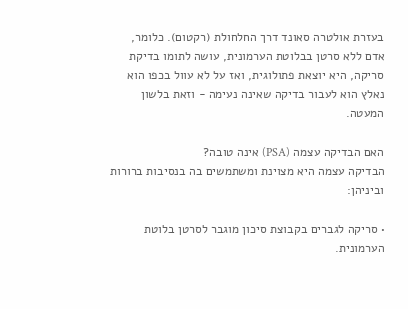בעזרת אולטרה סאונד דרך החלחולת (רקטום). כלומר, אדם ללא סרטן בבלוטת הערמונית, עושה לתומו בדיקת סריקה, היא יוצאת פתולוגית, ואז על לא עוול בכפו הוא נאלץ הוא לעבור בדיקה שאינה נעימה - וזאת בלשון המעטה.

האם הבדיקה עצמה (PSA) אינה טובה?
הבדיקה עצמה היא מצוינת ומשתמשים בה בנסיבות ברורות וביניהן:

• סריקה לגברים בקבוצת סיכון מוגבר לסרטן בלוטת הערמונית.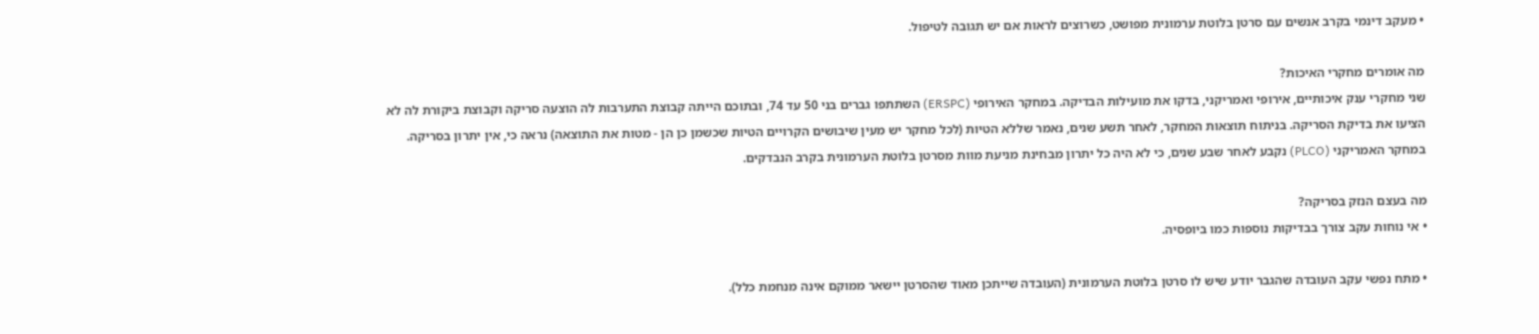• מעקב דינמי בקרב אנשים עם סרטן בלוטת ערמונית מפושט, כשרוצים לראות אם יש תגובה לטיפול.

מה אומרים מחקרי האיכות?
שני מחקרי ענק איכותיים, אירופי ואמריקני, בדקו את מועילות הבדיקה. במחקר האירופי (ERSPC) השתתפו גברים בני 50 עד 74, ובתוכם הייתה קבוצת התערבות לה הוצעה סריקה וקבוצת ביקורת לה לא הציעו את בדיקת הסריקה. בניתוח תוצאות המחקר, לאחר תשע שנים, נאמר שללא הטיות (לכל מחקר יש מעין שיבושים הקרויים הטיות שכשמן כן הן - מטות את התוצאה) נראה כי, אין יתרון בסריקה. במחקר האמריקני (PLCO) נקבע לאחר שבע שנים, כי לא היה כל יתרון מבחינת מניעת מוות מסרטן בלוטת הערמונית בקרב הנבדקים.

מה בעצם הנזק בסריקה?
• אי נוחות עקב צורך בבדיקות נוספות כמו ביופסיה.

• מתח נפשי עקב העובדה שהגבר יודע שיש לו סרטן בלוטת הערמונית (העובדה שייתכן מאוד שהסרטן יישאר ממוקם אינה מנחמת כלל).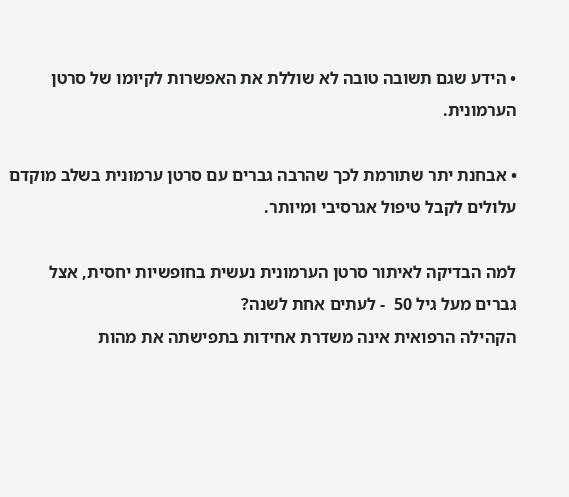• הידע שגם תשובה טובה לא שוללת את האפשרות לקיומו של סרטן הערמונית.

• אבחנת יתר שתורמת לכך שהרבה גברים עם סרטן ערמונית בשלב מוקדם עלולים לקבל טיפול אגרסיבי ומיותר.

למה הבדיקה לאיתור סרטן הערמונית נעשית בחופשיות יחסית, אצל גברים מעל גיל 50  - לעתים אחת לשנה?
הקהילה הרפואית אינה משדרת אחידות בתפישתה את מהות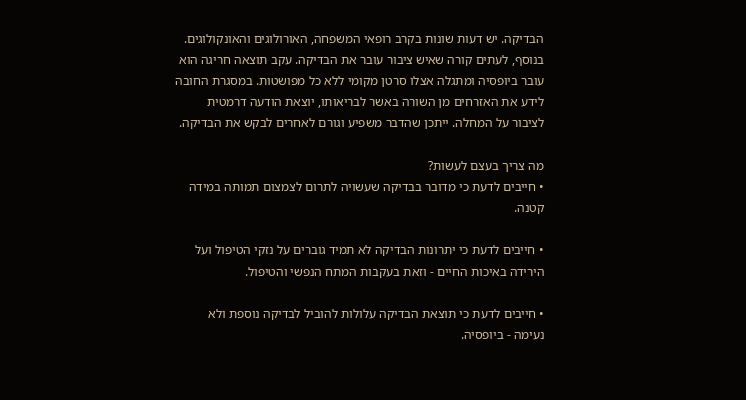הבדיקה. יש דעות שונות בקרב רופאי המשפחה, האורולוגים והאונקולוגים. בנוסף, לעתים קורה שאיש ציבור עובר את הבדיקה. עקב תוצאה חריגה הוא עובר ביופסיה ומתגלה אצלו סרטן מקומי ללא כל מפושטות. במסגרת החובה לידע את האזרחים מן השורה באשר לבריאותו, יוצאת הודעה דרמטית לציבור על המחלה. ייתכן שהדבר משפיע וגורם לאחרים לבקש את הבדיקה.

מה צריך בעצם לעשות?
• חייבים לדעת כי מדובר בבדיקה שעשויה לתרום לצמצום תמותה במידה קטנה.

• חייבים לדעת כי יתרונות הבדיקה לא תמיד גוברים על נזקי הטיפול ועל הירידה באיכות החיים - וזאת בעקבות המתח הנפשי והטיפול.

• חייבים לדעת כי תוצאת הבדיקה עלולות להוביל לבדיקה נוספת ולא נעימה - ביופסיה.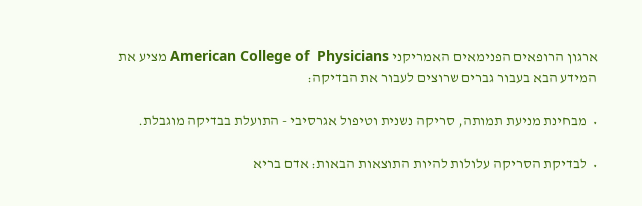ארגון הרופאים הפנימאים האמריקני American College of  Physicians מציע את המידע הבא בעבור גברים שרוצים לעבור את הבדיקה:

•  מבחינת מניעת תמותה, סריקה נשנית וטיפול אגרסיבי - התועלת בבדיקה מוגבלת.

•  לבדיקת הסריקה עלולות להיות התוצאות הבאות: אדם בריא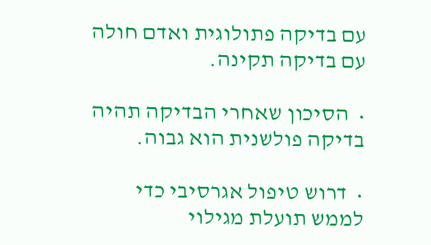עם בדיקה פתולוגית ואדם חולה עם בדיקה תקינה.

•  הסיכון שאחרי הבדיקה תהיה בדיקה פולשנית הוא גבוה.

•  דרוש טיפול אגרסיבי כדי לממש תועלת מגילוי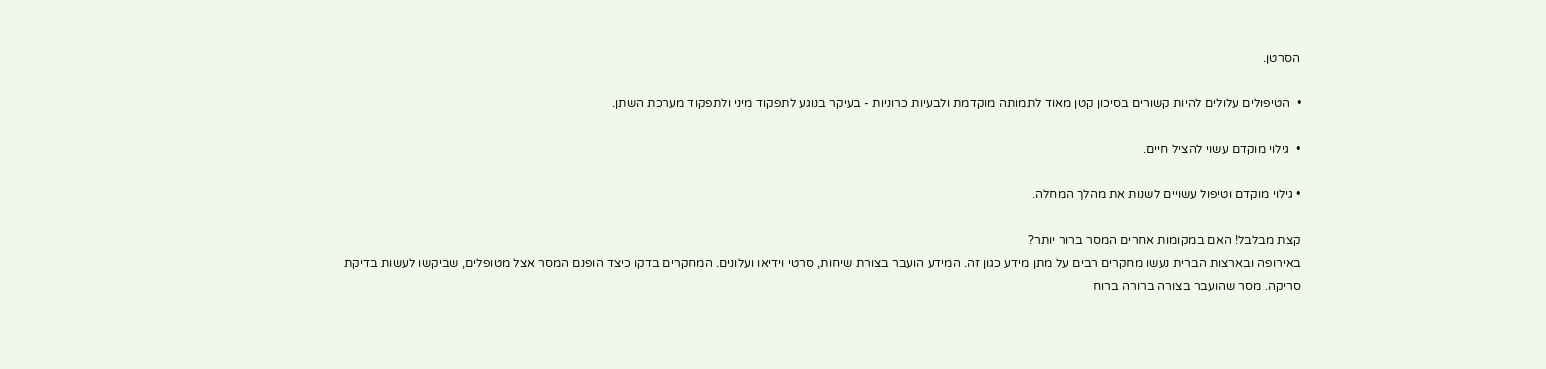הסרטן.

•  הטיפולים עלולים להיות קשורים בסיכון קטן מאוד לתמותה מוקדמת ולבעיות כרוניות - בעיקר בנוגע לתפקוד מיני ולתפקוד מערכת השתן.

•  גילוי מוקדם עשוי להציל חיים.

• גילוי מוקדם וטיפול עשויים לשנות את מהלך המחלה.

קצת מבלבל! האם במקומות אחרים המסר ברור יותר?
באירופה ובארצות הברית נעשו מחקרים רבים על מתן מידע כגון זה. המידע הועבר בצורת שיחות, סרטי וידיאו ועלונים. המחקרים בדקו כיצד הופנם המסר אצל מטופלים, שביקשו לעשות בדיקת סריקה. מסר שהועבר בצורה ברורה ברוח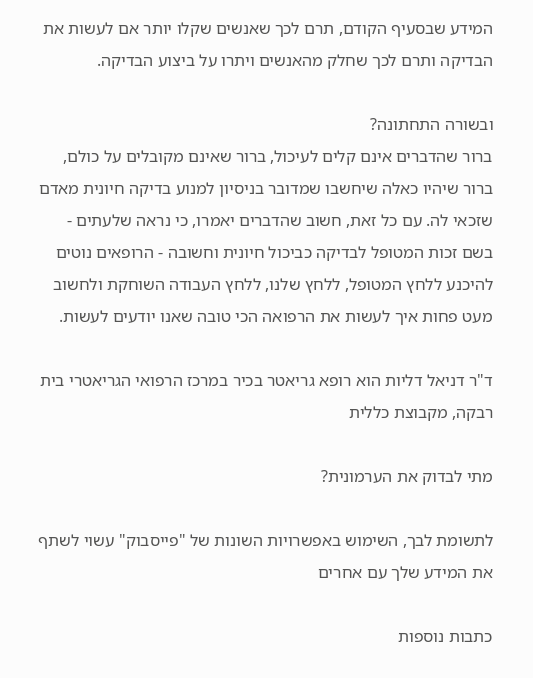המידע שבסעיף הקודם, תרם לכך שאנשים שקלו יותר אם לעשות את הבדיקה ותרם לכך שחלק מהאנשים ויתרו על ביצוע הבדיקה.

ובשורה התחתונה?
ברור שהדברים אינם קלים לעיכול, ברור שאינם מקובלים על כולם, ברור שיהיו כאלה שיחשבו שמדובר בניסיון למנוע בדיקה חיונית מאדם  שזכאי לה. עם כל זאת, חשוב שהדברים יאמרו, כי נראה שלעתים - בשם זכות המטופל לבדיקה כביכול חיונית וחשובה - הרופאים נוטים להיכנע ללחץ המטופל, ללחץ שלנו, ללחץ העבודה השוחקת ולחשוב מעט פחות איך לעשות את הרפואה הכי טובה שאנו יודעים לעשות.

ד"ר דניאל דליות הוא רופא גריאטר בכיר במרכז הרפואי הגריאטרי בית רבקה, מקבוצת כללית

מתי לבדוק את הערמונית?

לתשומת לבך, השימוש באפשרויות השונות של "פייסבוק" עשוי לשתף את המידע שלך עם אחרים

כתבות נוספות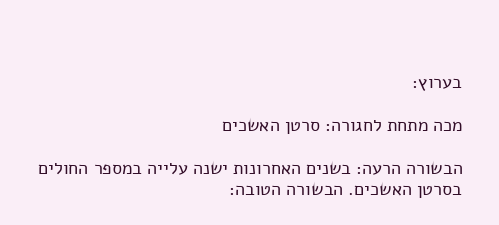בערוץ:

מכה מתחת לחגורה: סרטן האשכים

הבשורה הרעה: בשנים האחרונות ישנה עלייה במספר החולים בסרטן האשכים. הבשורה הטובה: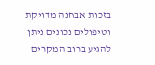בזכות אבחנה מדויקת וטיפולים נכונים ניתן להגיע ברוב המקרים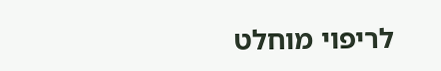לריפוי מוחלט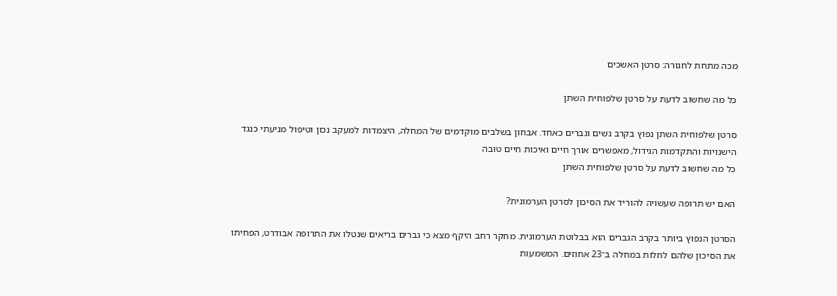מכה מתחת לחגורה: סרטן האשכים

כל מה שחשוב לדעת על סרטן שלפוחית השתן

סרטן שלפוחית השתן נפוץ בקרב נשים וגברים כאחד. אבחון בשלבים מוקדמים של המחלה, היצמדות למעקב נכון וטיפול מניעתי כנגד הישנויות והתקדמות הגידול, מאפשרים אורך חיים ואיכות חיים טובה
כל מה שחשוב לדעת על סרטן שלפוחית השתן

האם יש תרופה שעשויה להוריד את הסיכון לסרטן הערמונית?

הסרטן הנפוץ ביותר בקרב הגברים הוא בבלוטת הערמונית. מחקר רחב היקף מצא כי גברים בריאים שנטלו את התרופה אבודרט, הפחיתו את הסיכון שלהם לחלות במחלה ב־23 אחוזים. המשמעות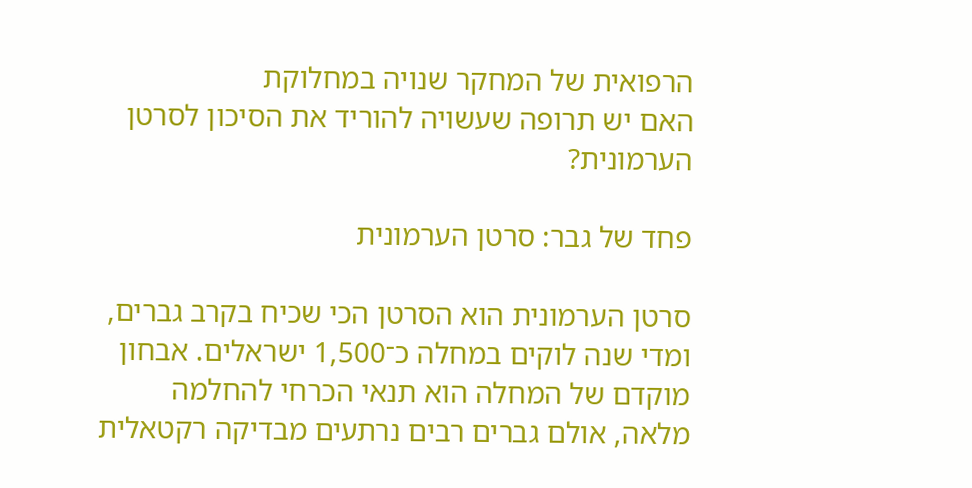הרפואית של המחקר שנויה במחלוקת
האם יש תרופה שעשויה להוריד את הסיכון לסרטן הערמונית?

פחד של גבר: סרטן הערמונית

סרטן הערמונית הוא הסרטן הכי שכיח בקרב גברים, ומדי שנה לוקים במחלה כ־1,500 ישראלים. אבחון מוקדם של המחלה הוא תנאי הכרחי להחלמה מלאה, אולם גברים רבים נרתעים מבדיקה רקטאלית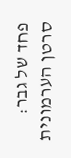פחד של גבר: סרטן הערמונית